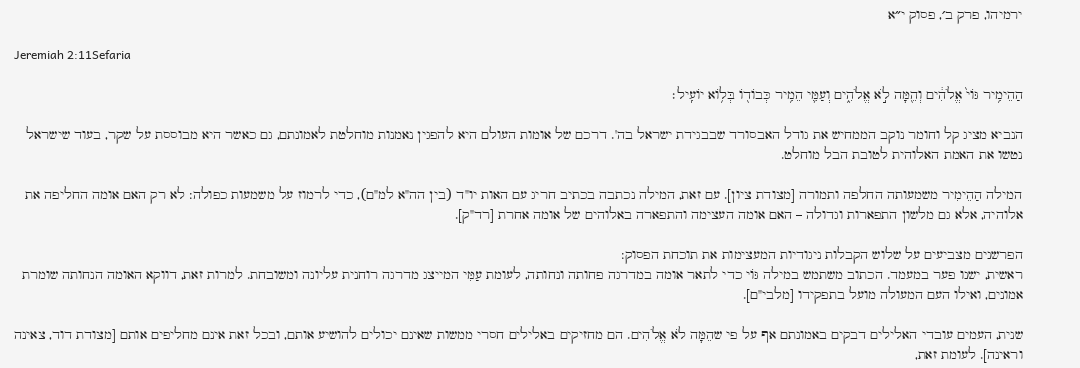ירמיהו, פרק ב׳, פסוק י״א

Jeremiah 2:11Sefaria

הַהֵימִ֥יר גּוֹי֙ אֱלֹהִ֔ים וְהֵ֖מָּה לֹ֣א אֱלֹהִ֑ים וְעַמִּ֛י הֵמִ֥יר כְּבוֹד֖וֹ בְּל֥וֹא יוֹעִֽיל׃

הנביא מציג קל וחומר נוקב הממחיש את גודל האבסורד שבבגידת ישראל בה'. דרכם של אומות העולם היא להפגין נאמנות מוחלטת לאמונתם, גם כאשר היא מבוססת על שקר, בעוד שישראל נטשו את האמת האלוהית לטובת הבל מוחלט.

המילה הַהֵימִיר משמעותה החלפה ותמורה [מצודת ציון]. עם זאת, המילה נכתבה בכתיב חריג עם האות יו"ד (בין הה"א למ"ם), כדי לרמוז על משמעות כפולה: לא רק האם אומה החליפה את אלוהיה, אלא גם מלשון התפארות וגדולה – האם אומה העצימה והתפארה באלוהים של אומה אחרת [רד"ק].

הפרשנים מצביעים על שלוש הקבלות ניגודיות המעצימות את תוכחת הפסוק:
ראשית, ישנו פער במעמד. הכתוב משתמש במילה גּוֹי כדי לתאר אומה במדרגה פחותה ונחותה, לעומת עַמִּי המייצג מדרגה רוחנית עליונה ומשובחת. למרות זאת, דווקא האומה הנחותה שומרת אמונים, ואילו העם המעולה מועל בתפקידו [מלבי"ם].

שנית, העמים עובדי האלילים דבקים באמונתם אף על פי שהֵמָּה לֹא אֱלֹהִים. הם מחזיקים באלילים חסרי ממשות שאינם יכולים להושיע אותם, ובכל זאת אינם מחליפים אותם [מצודת דוד, צאינה וראינה]. לעומת זאת,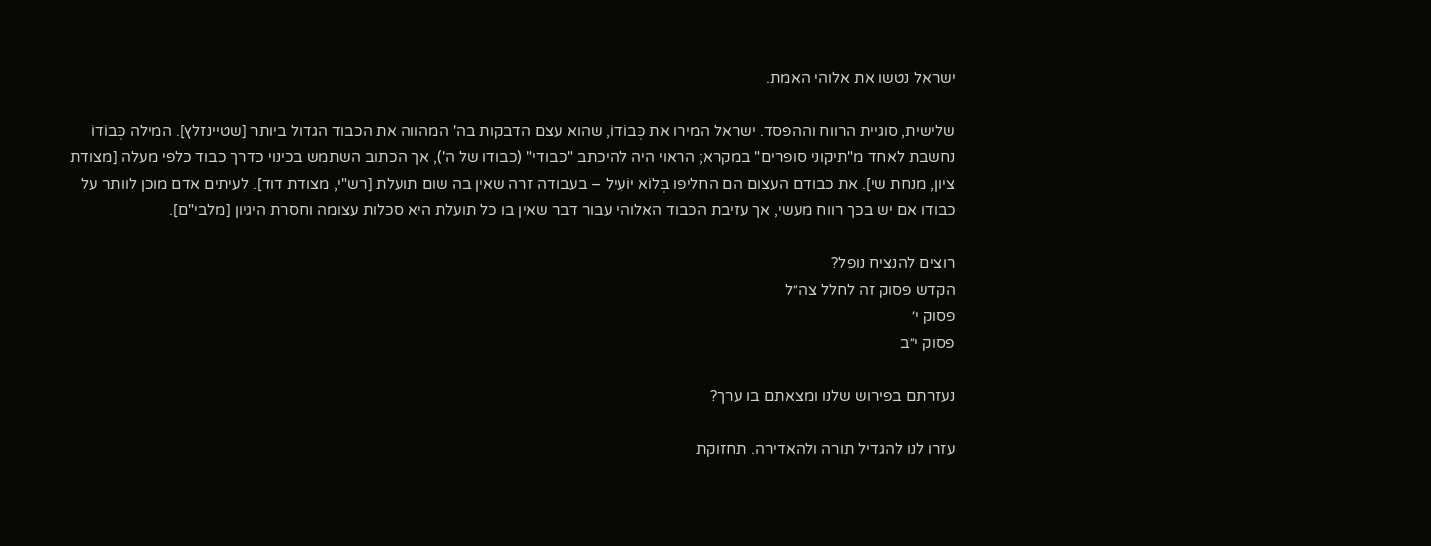ישראל נטשו את אלוהי האמת.

שלישית, סוגיית הרווח וההפסד. ישראל המירו את כְּבוֹדוֹ, שהוא עצם הדבקות בה' המהווה את הכבוד הגדול ביותר [שטיינזלץ]. המילה כְּבוֹדוֹ נחשבת לאחד מ"תיקוני סופרים" במקרא; הראוי היה להיכתב "כבודי" (כבודו של ה'), אך הכתוב השתמש בכינוי כדרך כבוד כלפי מעלה [מצודת ציון, מנחת שי]. את כבודם העצום הם החליפו בְּלוֹא יוֹעִיל – בעבודה זרה שאין בה שום תועלת [רש"י, מצודת דוד]. לעיתים אדם מוכן לוותר על כבודו אם יש בכך רווח מעשי, אך עזיבת הכבוד האלוהי עבור דבר שאין בו כל תועלת היא סכלות עצומה וחסרת היגיון [מלבי"ם].

רוצים להנציח נופל?
הקדש פסוק זה לחלל צה״ל
פסוק י׳
פסוק י״ב

נעזרתם בפירוש שלנו ומצאתם בו ערך?

עזרו לנו להגדיל תורה ולהאדירה. תחזוקת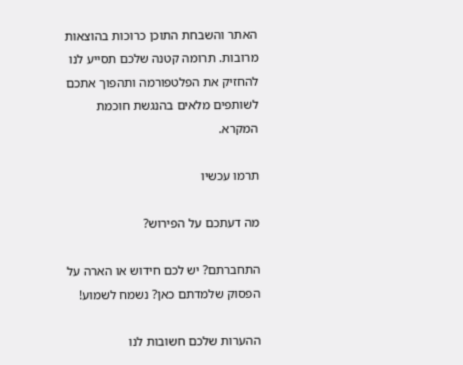האתר והשבחת התוכן כרוכות בהוצאות מרובות. תרומה קטנה שלכם תסייע לנו להחזיק את הפלטפורמה ותהפוך אתכם לשותפים מלאים בהנגשת חוכמת המקרא.

תרמו עכשיו

מה דעתכם על הפירוש?

התחברתם? יש לכם חידוש או הארה על הפסוק שלמדתם כאן? נשמח לשמוע!

ההערות שלכם חשובות לנו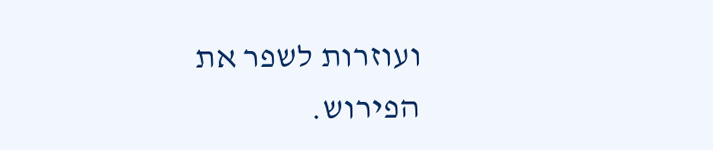ועוזרות לשפר את הפירוש.